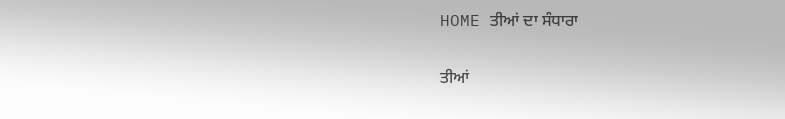HOME ਤੀਆਂ ਦਾ ਸੰਧਾਰਾ

ਤੀਆਂ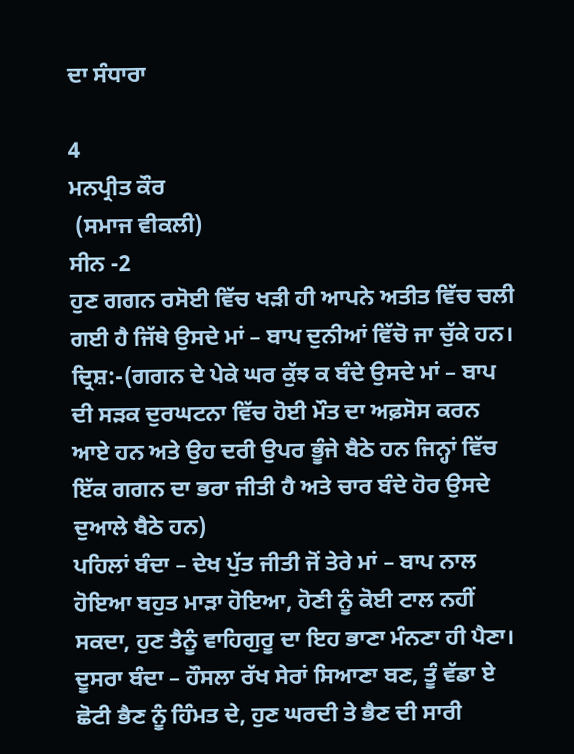ਦਾ ਸੰਧਾਰਾ

4
ਮਨਪ੍ਰੀਤ ਕੌਰ
 (ਸਮਾਜ ਵੀਕਲੀ)
ਸੀਨ -2
ਹੁਣ ਗਗਨ ਰਸੋਈ ਵਿੱਚ ਖੜੀ ਹੀ ਆਪਨੇ ਅਤੀਤ ਵਿੱਚ ਚਲੀ ਗਈ ਹੈ ਜਿੱਥੇ ਉਸਦੇ ਮਾਂ – ਬਾਪ ਦੁਨੀਆਂ ਵਿੱਚੋ ਜਾ ਚੁੱਕੇ ਹਨ।
ਦ੍ਰਿਸ਼:-(ਗਗਨ ਦੇ ਪੇਕੇ ਘਰ ਕੁੱਝ ਕ ਬੰਦੇ ਉਸਦੇ ਮਾਂ – ਬਾਪ ਦੀ ਸੜਕ ਦੁਰਘਟਨਾ ਵਿੱਚ ਹੋਈ ਮੌਤ ਦਾ ਅਫ਼ਸੋਸ ਕਰਨ ਆਏ ਹਨ ਅਤੇ ਉਹ ਦਰੀ ਉਪਰ ਭੂੰਜੇ ਬੈਠੇ ਹਨ ਜਿਨ੍ਹਾਂ ਵਿੱਚ ਇੱਕ ਗਗਨ ਦਾ ਭਰਾ ਜੀਤੀ ਹੈ ਅਤੇ ਚਾਰ ਬੰਦੇ ਹੋਰ ਉਸਦੇ ਦੁਆਲੇ ਬੈਠੇ ਹਨ)
ਪਹਿਲਾਂ ਬੰਦਾ – ਦੇਖ ਪੁੱਤ ਜੀਤੀ ਜੋਂ ਤੇਰੇ ਮਾਂ – ਬਾਪ ਨਾਲ ਹੋਇਆ ਬਹੁਤ ਮਾੜਾ ਹੋਇਆ, ਹੋਣੀ ਨੂੰ ਕੋਈ ਟਾਲ ਨਹੀਂ ਸਕਦਾ, ਹੁਣ ਤੈਨੂੰ ਵਾਹਿਗੁਰੂ ਦਾ ਇਹ ਭਾਣਾ ਮੰਨਣਾ ਹੀ ਪੈਣਾ।
ਦੂਸਰਾ ਬੰਦਾ – ਹੌਸਲਾ ਰੱਖ ਸੇਰਾਂ ਸਿਆਣਾ ਬਣ, ਤੂੰ ਵੱਡਾ ਏ ਛੋਟੀ ਭੈਣ ਨੂੰ ਹਿੰਮਤ ਦੇ, ਹੁਣ ਘਰਦੀ ਤੇ ਭੈਣ ਦੀ ਸਾਰੀ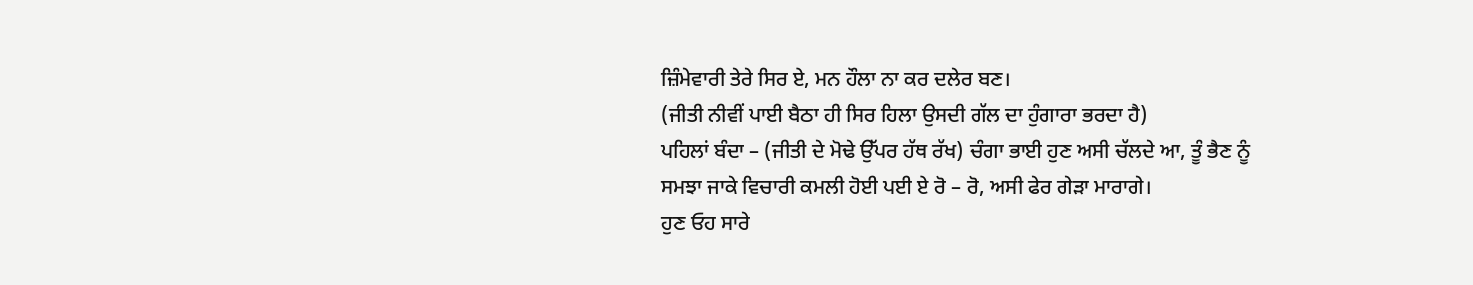ਜ਼ਿੰਮੇਵਾਰੀ ਤੇਰੇ ਸਿਰ ਏ, ਮਨ ਹੌਲਾ ਨਾ ਕਰ ਦਲੇਰ ਬਣ।
(ਜੀਤੀ ਨੀਵੀਂ ਪਾਈ ਬੈਠਾ ਹੀ ਸਿਰ ਹਿਲਾ ਉਸਦੀ ਗੱਲ ਦਾ ਹੁੰਗਾਰਾ ਭਰਦਾ ਹੈ)
ਪਹਿਲਾਂ ਬੰਦਾ – (ਜੀਤੀ ਦੇ ਮੋਢੇ ਉੱਪਰ ਹੱਥ ਰੱਖ) ਚੰਗਾ ਭਾਈ ਹੁਣ ਅਸੀ ਚੱਲਦੇ ਆ, ਤੂੰ ਭੈਣ ਨੂੰ ਸਮਝਾ ਜਾਕੇ ਵਿਚਾਰੀ ਕਮਲੀ ਹੋਈ ਪਈ ਏ ਰੋ – ਰੋ, ਅਸੀ ਫੇਰ ਗੇੜਾ ਮਾਰਾਗੇ।
ਹੁਣ ਓਹ ਸਾਰੇ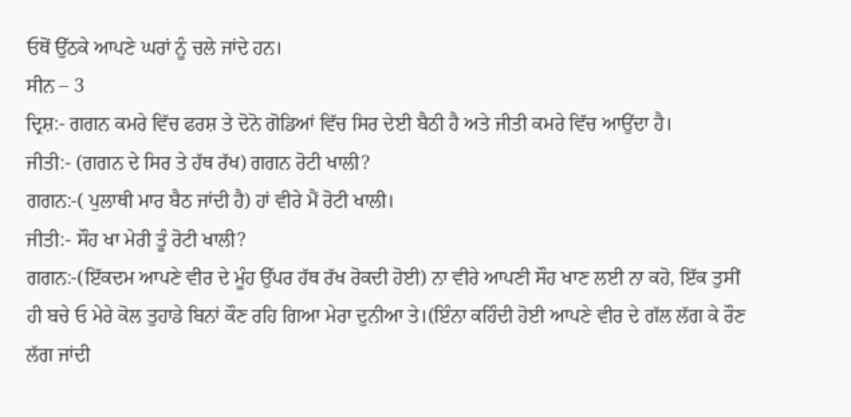ਓਥੋਂ ਉੱਠਕੇ ਆਪਣੇ ਘਰਾਂ ਨੂੰ ਚਲੇ ਜਾਂਦੇ ਹਨ।
ਸੀਨ – 3
ਦ੍ਰਿਸ਼:- ਗਗਨ ਕਮਰੇ ਵਿੱਚ ਫਰਸ਼ ਤੇ ਦੋਨੋ ਗੋਡਿਆਂ ਵਿੱਚ ਸਿਰ ਦੇਈ ਬੈਠੀ ਹੈ ਅਤੇ ਜੀਤੀ ਕਮਰੇ ਵਿੱਚ ਆਉਂਦਾ ਹੈ।
ਜੀਤੀ:- (ਗਗਨ ਦੇ ਸਿਰ ਤੇ ਹੱਥ ਰੱਖ) ਗਗਨ ਰੋਟੀ ਖਾਲੀ?
ਗਗਨ:-( ਪੁਲਾਥੀ ਮਾਰ ਬੈਠ ਜਾਂਦੀ ਹੈ) ਹਾਂ ਵੀਰੇ ਮੈਂ ਰੋਟੀ ਖਾਲੀ।
ਜੀਤੀ:- ਸੌਹ ਖਾ ਮੇਰੀ ਤੂੰ ਰੋਟੀ ਖਾਲੀ?
ਗਗਨ:-(ਇੱਕਦਮ ਆਪਣੇ ਵੀਰ ਦੇ ਮੂੰਹ ਉੱਪਰ ਹੱਥ ਰੱਖ ਰੋਕਦੀ ਹੋਈ) ਨਾ ਵੀਰੇ ਆਪਣੀ ਸੌਹ ਖਾਣ ਲਈ ਨਾ ਕਹੋ, ਇੱਕ ਤੁਸੀਂ ਹੀ ਬਚੇ ਓ ਮੇਰੇ ਕੋਲ ਤੁਹਾਡੇ ਬਿਨਾਂ ਕੌਣ ਰਹਿ ਗਿਆ ਮੇਰਾ ਦੁਨੀਆ ਤੇ।(ਇੰਨਾ ਕਹਿੰਦੀ ਹੋਈ ਆਪਣੇ ਵੀਰ ਦੇ ਗੱਲ ਲੱਗ ਕੇ ਰੌਣ ਲੱਗ ਜਾਂਦੀ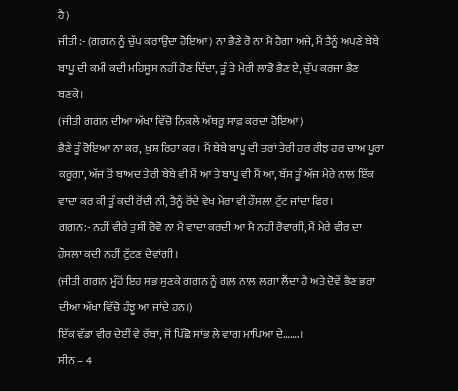ਹੈ)
ਜੀਤੀ:- (ਗਗਨ ਨੂੰ ਚੁੱਪ ਕਰਾਉਂਦਾ ਹੋਇਆ) ਨਾ ਭੈਣੇ ਰੋ ਨਾ ਮੈ ਹੈਗਾ ਅਜੇ, ਮੈਂ ਤੈਨੂੰ ਅਪਣੇ ਬੇਬੇ ਬਾਪੂ ਦੀ ਕਮੀਂ ਕਦੀ ਮਹਿਸੂਸ ਨਹੀਂ ਹੋਣ ਦਿੰਦਾ, ਤੂੰ ਤੇ ਮੇਰੀ ਲਾਡੋ ਭੈਣ ਏ, ਚੁੱਪ ਕਰਜਾ ਭੈਣ ਬਣਕੇ।
(ਜੀਤੀ ਗਗਨ ਦੀਆ ਅੱਖਾ ਵਿੱਚੋ ਨਿਕਲੇ ਅੱਥਰੂ ਸਾਫ਼ ਕਰਦਾ ਹੋਇਆ)
ਭੈਣੇ ਤੂੰ ਰੋਇਆ ਨਾ ਕਰ, ਖ਼ੁਸ਼ ਰਿਹਾ ਕਰ। ਮੈਂ ਬੇਬੇ ਬਾਪੂ ਦੀ ਤਰਾਂ ਤੇਰੀ ਹਰ ਰੀਝ ਹਰ ਚਾਅ ਪੂਰਾ ਕਰੂਗਾ, ਅੱਜ ਤੋਂ ਬਾਅਦ ਤੇਰੀ ਬੇਬੇ ਵੀ ਮੈਂ ਆ ਤੇ ਬਾਪੂ ਵੀ ਮੈਂ ਆ, ਬੱਸ ਤੂੰ ਅੱਜ ਮੇਰੇ ਨਾਲ ਇੱਕ ਵਾਦਾ ਕਰ ਕੀ ਤੂੰ ਕਦੀ ਰੋਂਦੀ ਨੀ, ਤੈਨੂੰ ਰੋਂਦੇ ਵੇਖ ਮੇਰਾ ਵੀ ਹੌਸਲਾ ਟੁੱਟ ਜਾਂਦਾ ਫਿਰ।
ਗਗਨ:- ਨਹੀਂ ਵੀਰੇ ਤੁਸੀਂ ਰੋਵੋ ਨਾ ਮੈ ਵਾਦਾ ਕਰਦੀ ਆ ਮੈ ਨਹੀਂ ਰੋਵਾਗੀ, ਮੈਂ ਮੇਰੇ ਵੀਰ ਦਾ ਹੌਸਲਾ ਕਦੀ ਨਹੀਂ ਟੁੱਟਣ ਦੇਵਾਂਗੀ।
(ਜੀਤੀ ਗਗਨ ਮੂੰਹੋਂ ਇਹ ਸਭ ਸੁਣਕੇ ਗਗਨ ਨੂੰ ਗਲ਼ ਨਾਲ਼ ਲਗਾ ਲੈਂਦਾ ਹੈ ਅਤੇ ਦੋਵੇਂ ਭੈਣ ਭਰਾ ਦੀਆ ਅੱਖਾ ਵਿੱਚੋ ਹੰਝੂ ਆ ਜਾਂਦੇ ਹਨ।)
ਇੱਕ ਵੱਡਾ ਵੀਰ ਦੇਈਂ ਵੇ ਰੱਬਾ, ਜੋਂ ਪਿੱਛੋ ਸਾਂਭ ਲੇ ਵਾਗ ਮਾਪਿਆ ਦੇ…….।
ਸੀਨ – 4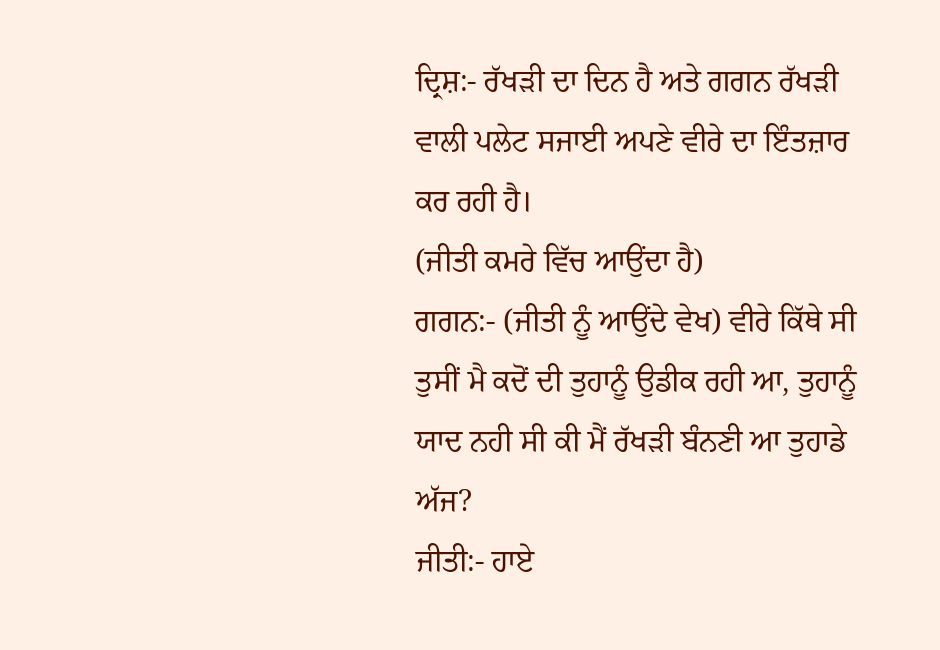ਦ੍ਰਿਸ਼:- ਰੱਖੜੀ ਦਾ ਦਿਨ ਹੈ ਅਤੇ ਗਗਨ ਰੱਖੜੀ ਵਾਲੀ ਪਲੇਟ ਸਜਾਈ ਅਪਣੇ ਵੀਰੇ ਦਾ ਇੰਤਜ਼ਾਰ ਕਰ ਰਹੀ ਹੈ।
(ਜੀਤੀ ਕਮਰੇ ਵਿੱਚ ਆਉਂਦਾ ਹੈ)
ਗਗਨ:- (ਜੀਤੀ ਨੂੰ ਆਉਂਦੇ ਵੇਖ) ਵੀਰੇ ਕਿੱਥੇ ਸੀ ਤੁਸੀਂ ਮੈ ਕਦੋਂ ਦੀ ਤੁਹਾਨੂੰ ਉਡੀਕ ਰਹੀ ਆ, ਤੁਹਾਨੂੰ ਯਾਦ ਨਹੀ ਸੀ ਕੀ ਮੈਂ ਰੱਖੜੀ ਬੰਨਣੀ ਆ ਤੁਹਾਡੇ ਅੱਜ?
ਜੀਤੀ:- ਹਾਏ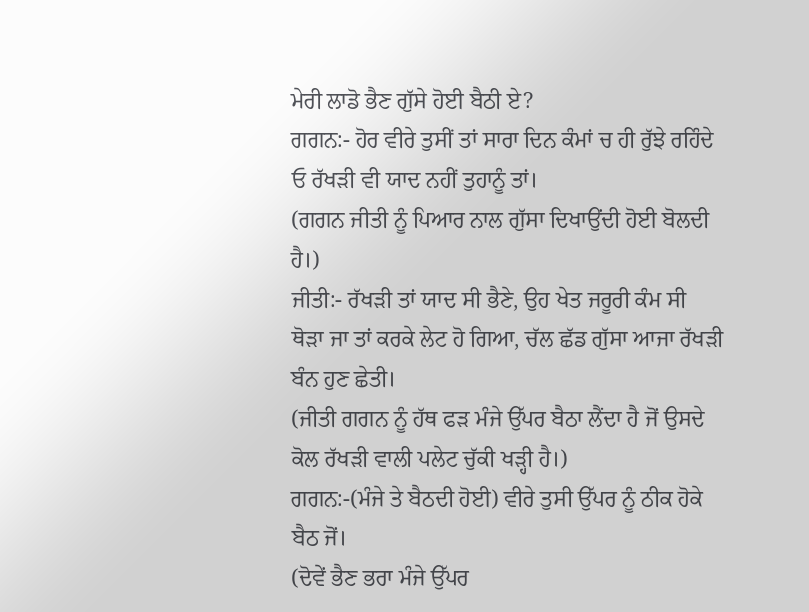ਮੇਰੀ ਲਾਡੋ ਭੈਣ ਗੁੱਸੇ ਹੋਈ ਬੈਠੀ ਏ?
ਗਗਨ:- ਹੋਰ ਵੀਰੇ ਤੁਸੀਂ ਤਾਂ ਸਾਰਾ ਦਿਨ ਕੰਮਾਂ ਚ ਹੀ ਰੁੱਝੇ ਰਹਿੰਦੇ ਓ ਰੱਖੜੀ ਵੀ ਯਾਦ ਨਹੀਂ ਤੁਹਾਨੂੰ ਤਾਂ।
(ਗਗਨ ਜੀਤੀ ਨੂੰ ਪਿਆਰ ਨਾਲ ਗੁੱਸਾ ਦਿਖਾਉਂਦੀ ਹੋਈ ਬੋਲਦੀ ਹੈ।)
ਜੀਤੀ:- ਰੱਖੜੀ ਤਾਂ ਯਾਦ ਸੀ ਭੈਣੇ, ਉਹ ਖੇਤ ਜਰੂਰੀ ਕੰਮ ਸੀ ਥੋੜਾ ਜਾ ਤਾਂ ਕਰਕੇ ਲੇਟ ਹੋ ਗਿਆ, ਚੱਲ ਛੱਡ ਗੁੱਸਾ ਆਜਾ ਰੱਖੜੀ ਬੰਨ ਹੁਣ ਛੇਤੀ।
(ਜੀਤੀ ਗਗਨ ਨੂੰ ਹੱਥ ਫੜ ਮੰਜੇ ਉੱਪਰ ਬੈਠਾ ਲੈਂਦਾ ਹੈ ਜੋਂ ਉਸਦੇ ਕੋਲ ਰੱਖੜੀ ਵਾਲੀ ਪਲੇਟ ਚੁੱਕੀ ਖੜ੍ਹੀ ਹੈ।)
ਗਗਨ:-(ਮੰਜੇ ਤੇ ਬੈਠਦੀ ਹੋਈ) ਵੀਰੇ ਤੁਸੀ ਉੱਪਰ ਨੂੰ ਠੀਕ ਹੋਕੇ ਬੈਠ ਜੋਂ।
(ਦੋਵੇਂ ਭੈਣ ਭਰਾ ਮੰਜੇ ਉੱਪਰ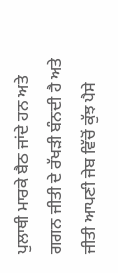ਪੁਲਾਥੀ ਮਾਰਕੇ ਬੈਠ ਜਾਂਦੇ ਹਨ ਅਤੇ ਗਗਨ ਜੀਤੀ ਦੇ ਰੱਖੜੀ ਬੰਨਦੀ ਹੈ ਅਤੇ ਜੀਤੀ ਆਪਣੀ ਜੇਬ ਵਿੱਚੋਂ ਕੁੱਝ ਪੈਸੇ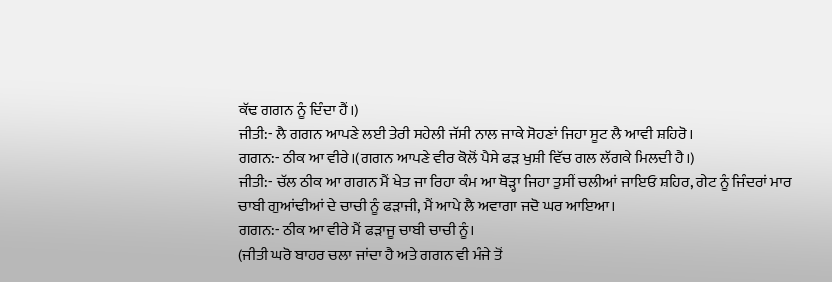ਕੱਢ ਗਗਨ ਨੂੰ ਦਿੰਦਾ ਹੈਂ।)
ਜੀਤੀ:- ਲੈ ਗਗਨ ਆਪਣੇ ਲਈ ਤੇਰੀ ਸਹੇਲੀ ਜੱਸੀ ਨਾਲ ਜਾਕੇ ਸੋਹਣਾਂ ਜਿਹਾ ਸੂਟ ਲੈ ਆਵੀ ਸ਼ਹਿਰੋ।
ਗਗਨ:- ਠੀਕ ਆ ਵੀਰੇ।(ਗਗਨ ਆਪਣੇ ਵੀਰ ਕੋਲੋਂ ਪੈਸੇ ਫੜ ਖੁਸ਼ੀ ਵਿੱਚ ਗਲ ਲੱਗਕੇ ਮਿਲਦੀ ਹੈ।)
ਜੀਤੀ:- ਚੱਲ ਠੀਕ ਆ ਗਗਨ ਮੈਂ ਖੇਤ ਜਾ ਰਿਹਾ ਕੰਮ ਆ ਥੋੜ੍ਹਾ ਜਿਹਾ ਤੁਸੀਂ ਚਲੀਆਂ ਜਾਇਓ ਸ਼ਹਿਰ, ਗੇਟ ਨੂੰ ਜਿੰਦਰਾਂ ਮਾਰ ਚਾਬੀ ਗੁਆਂਢੀਆਂ ਦੇ ਚਾਚੀ ਨੂੰ ਫੜਾਜੀ, ਮੈਂ ਆਪੇ ਲੈ ਅਵਾਗਾ ਜਦੋ ਘਰ ਆਇਆ।
ਗਗਨ:- ਠੀਕ ਆ ਵੀਰੇ ਮੈਂ ਫੜਾਜੂ ਚਾਬੀ ਚਾਚੀ ਨੂੰ।
(ਜੀਤੀ ਘਰੋ ਬਾਹਰ ਚਲਾ ਜਾਂਦਾ ਹੈ ਅਤੇ ਗਗਨ ਵੀ ਮੰਜੇ ਤੋਂ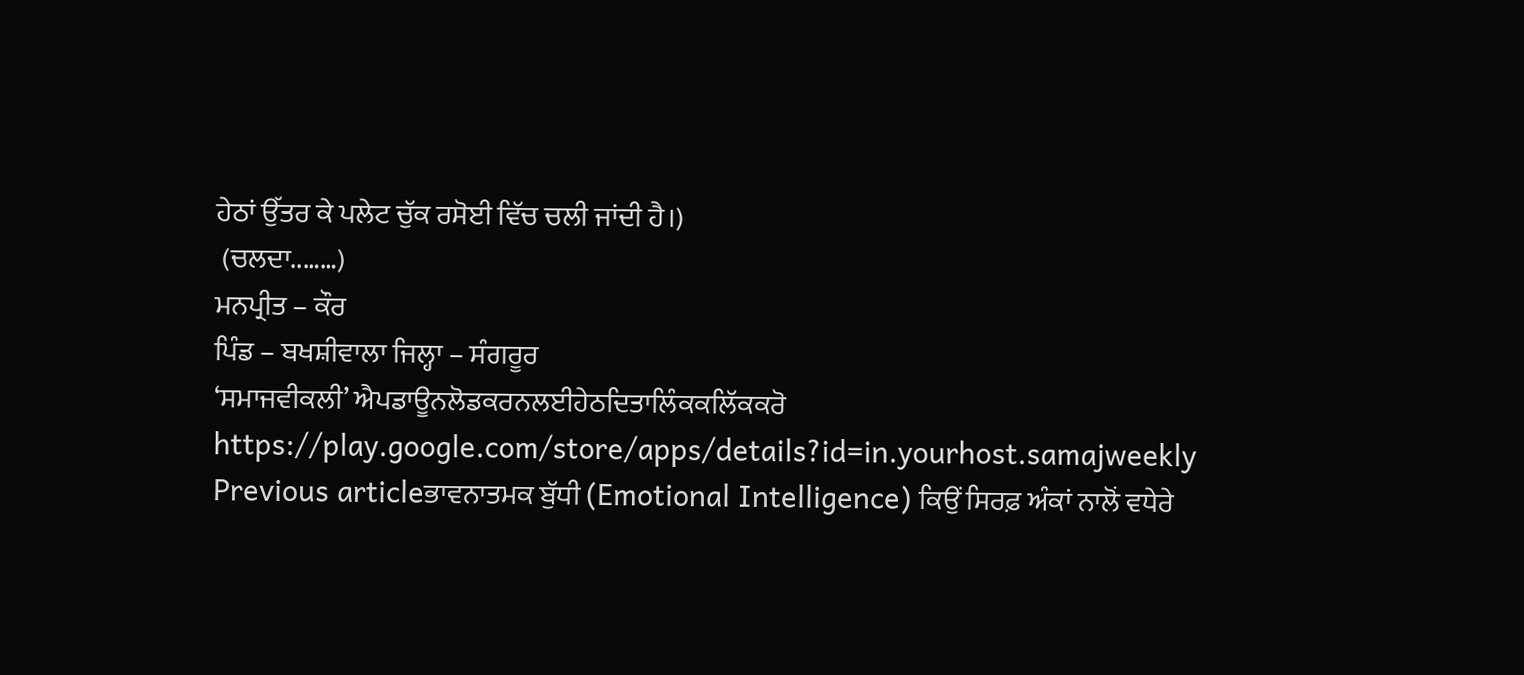ਹੇਠਾਂ ਉੱਤਰ ਕੇ ਪਲੇਟ ਚੁੱਕ ਰਸੋਈ ਵਿੱਚ ਚਲੀ ਜਾਂਦੀ ਹੈ।)
 (ਚਲਦਾ..……)
ਮਨਪ੍ਰੀਤ – ਕੌਰ
ਪਿੰਡ – ਬਖਸ਼ੀਵਾਲਾ ਜਿਲ੍ਹਾ – ਸੰਗਰੂਰ
‘ਸਮਾਜਵੀਕਲੀ’ ਐਪਡਾਊਨਲੋਡਕਰਨਲਈਹੇਠਦਿਤਾਲਿੰਕਕਲਿੱਕਕਰੋ
https://play.google.com/store/apps/details?id=in.yourhost.samajweekly
Previous articleਭਾਵਨਾਤਮਕ ਬੁੱਧੀ (Emotional Intelligence) ਕਿਉਂ ਸਿਰਫ਼ ਅੰਕਾਂ ਨਾਲੋਂ ਵਧੇਰੇ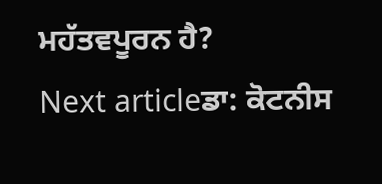ਮਹੱਤਵਪੂਰਨ ਹੈ?
Next articleਡਾ: ਕੋਟਨੀਸ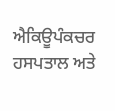ਐਕਿਊਪੰਕਚਰ ਹਸਪਤਾਲ ਅਤੇ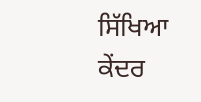ਸਿੱਖਿਆ ਕੇਂਦਰ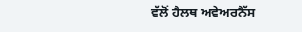ਵੱਲੋਂ ਹੈਲਥ ਅਵੇਅਰਨੈੱਸ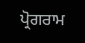ਪ੍ਰੋਗਰਾਮ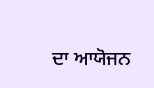ਦਾ ਆਯੋਜਨ